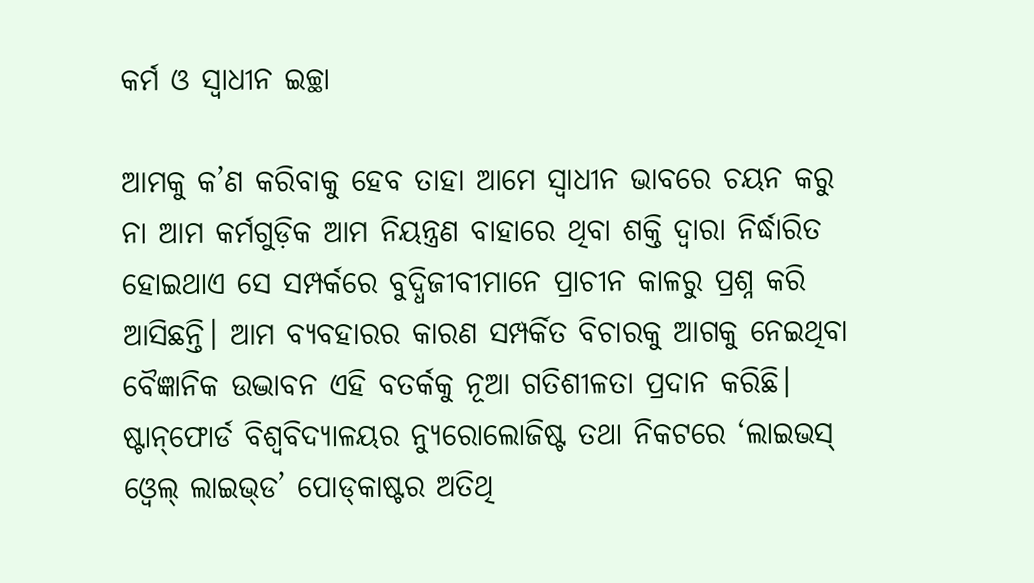କର୍ମ ଓ ସ୍ବାଧୀନ ଇଚ୍ଛା

ଆମକୁ କ’ଣ କରିବାକୁ ହେବ ତାହା ଆମେ ସ୍ବାଧୀନ ଭାବରେ ଚୟନ କରୁ ନା ଆମ କର୍ମଗୁଡ଼ିକ ଆମ ନିୟନ୍ତ୍ରଣ ବାହାରେ ଥିବା ଶକ୍ତି ଦ୍ୱାରା ନିର୍ଦ୍ଧାରିତ ହୋଇଥାଏ ସେ ସମ୍ପର୍କରେ ବୁଦ୍ଧିଜୀବୀମାନେ ପ୍ରାଚୀନ କାଳରୁ ପ୍ରଶ୍ନ କରି ଆସିଛନ୍ତି। ଆମ ବ୍ୟବହାରର କାରଣ ସମ୍ପର୍କିତ ବିଚାରକୁ ଆଗକୁ ନେଇଥିବା ବୈଜ୍ଞାନିକ ଉଦ୍ଭାବନ ଏହି ବତର୍କକୁ ନୂଆ ଗତିଶୀଳତା ପ୍ରଦାନ କରିଛି। ଷ୍ଟାନ୍‌ଫୋର୍ଡ ବିଶ୍ୱବିଦ୍ୟାଳୟର ନ୍ୟୁରୋଲୋଜିଷ୍ଟ ତଥା ନିକଟରେ ‘ଲାଇଭସ୍‌ ଓ୍ବେଲ୍‌ ଲାଇଭ୍‌ଡ’ ପୋଡ୍‌କାଷ୍ଟର ଅତିଥି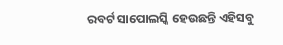ରବର୍ଟ ସାପୋଲସ୍କି ହେଉଛନ୍ତି ଏହିସବୁ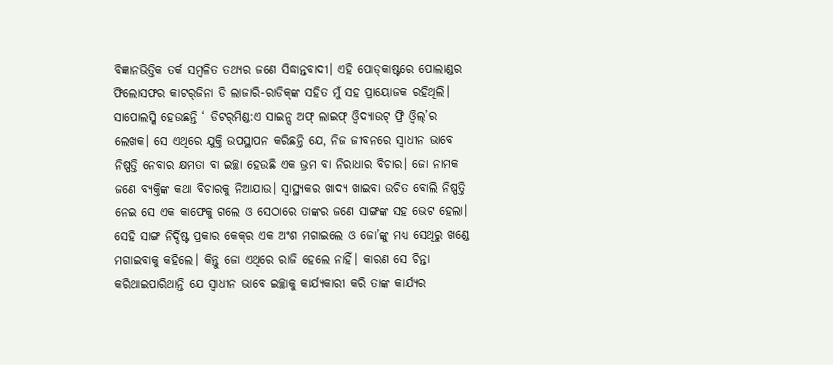ବିଜ୍ଞାନଭିତ୍ତିକ ତର୍କ ସମ୍ବଳିତ ତଥ୍ୟର ଜଣେ ସିଦ୍ଧାନ୍ତବାଦୀ। ଏହି ପୋଡ୍‌କାଷ୍ଟରେ ପୋଲାଣ୍ଡର ଫିଲୋସଫର କାଟର୍‌ଜିନା ଡି ଲାଜାରି-ରାଡିକ୍‌ଙ୍କ ସହିତ ମୁଁ ସହ ପ୍ରାୟୋଜକ ରହିଥିଲି।
ସାପୋଲସ୍କି ହେଉଛନ୍ତି ‘ ଡିଟର୍‌ମିଣ୍ଡ:ଏ ସାଇନ୍ସ ଅଫ୍‌ ଲାଇଫ୍‌ ଓ୍ବିଦ୍ୟାଉଟ୍‌ ଫ୍ରି ଓ୍ବିଲ୍‌’ର ଲେଖକ। ସେ ଏଥିରେ ଯୁକ୍ତି ଉପସ୍ଥାପନ କରିଛନ୍ତି ଯେ, ନିଜ ଜୀବନରେ ସ୍ବାଧୀନ ଭାବେ ନିଷ୍ପତ୍ତି ନେବାର କ୍ଷମତା ବା ଇଚ୍ଛା ହେଉଛି ଏକ ଭ୍ରମ ବା ନିରାଧାର ବିଚାର। ଜୋ ନାମକ ଜଣେ ବ୍ୟକ୍ତିଙ୍କ କଥା ବିଚାରକୁ ନିଆଯାଉ। ସ୍ବାସ୍ଥ୍ୟକର ଖାଦ୍ୟ ଖାଇବା ଉଚିତ ବୋଲି ନିଷ୍ପତ୍ତି ନେଇ ସେ ଏକ କାଫେକୁ ଗଲେ ଓ ସେଠାରେ ତାଙ୍କର ଜଣେ ସାଙ୍ଗଙ୍କ ସହ ଭେଟ ହେଲା। ସେହି ସାଙ୍ଗ ନିର୍ଦ୍ଦିଷ୍ଟ ପ୍ରକାର କେକ୍‌ର ଏକ ଅଂଶ ମଗାଇଲେ ଓ ଜୋ’ଙ୍କୁ ମଧ୍ୟ ସେଥିରୁ ଖଣ୍ଡେ ମଗାଇବାକୁ କହିଲେ। କିନ୍ତୁ ଜୋ ଏଥିରେ ରାଜି ହେଲେ ନାହିଁ। କାରଣ ସେ ଚିନ୍ତା କରିଥାଇପାରିଥାନ୍ତି ଯେ ସ୍ବାଧୀନ ଭାବେ ଇଚ୍ଛାକୁ କାର୍ଯ୍ୟକାରୀ କରି ତାଙ୍କ କାର୍ଯ୍ୟର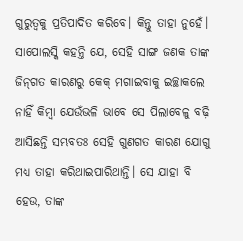ଗୁରୁତ୍ୱକୁ ପ୍ରତିପାଦିତ କରିବେ। କିନ୍ତୁ ତାହା ନୁହେଁ। ସାପୋଲସ୍କି କହନ୍ତି ଯେ, ସେହି ସାଙ୍ଗ ଜଣକ ତାଙ୍କ ଜିନ୍‌ଗତ କାରଣରୁ କେକ୍‌ ମଗାଇବାକୁ ଇଚ୍ଛାକଲେ ନାହିଁ କିମ୍ବା ଯେଉଁଭଳି ଭାବେ ସେ ପିଲାବେଳୁ ବଢ଼ି ଆସିଛନ୍ତି ସମ୍ଭବତଃ ସେହି ଗୁଣଗତ କାରଣ ଯୋଗୁ ମଧ୍ୟ ତାହା କରିଥାଇପାରିଥାନ୍ତି। ସେ ଯାହା ବି ହେଉ, ତାଙ୍କ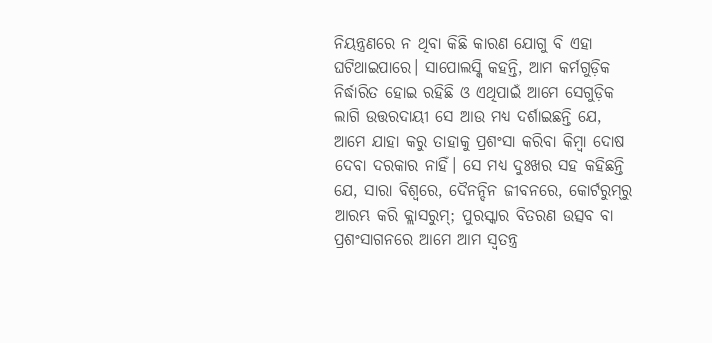ନିୟନ୍ତ୍ରଣରେ ନ ଥିବା କିଛି କାରଣ ଯୋଗୁ ବି ଏହା ଘଟିଥାଇପାରେ। ସାପୋଲସ୍କି କହନ୍ତି, ଆମ କର୍ମଗୁଡ଼ିକ ନିର୍ଦ୍ଧାରିତ ହୋଇ ରହିଛି ଓ ଏଥିପାଇଁ ଆମେ ସେଗୁଡ଼ିକ ଲାଗି ଉତ୍ତରଦାୟୀ ସେ ଆଉ ମଧ୍ୟ ଦର୍ଶାଇଛନ୍ତି ଯେ, ଆମେ ଯାହା କରୁ ତାହାକୁ ପ୍ରଶଂସା କରିବା କିମ୍ବା ଦୋଷ ଦେବା ଦରକାର ନାହିଁ। ସେ ମଧ୍ୟ ଦୁଃଖର ସହ କହିଛନ୍ତି ଯେ, ସାରା ବିଶ୍ୱରେ, ଦୈନନ୍ଦିନ ଜୀବନରେ, କୋର୍ଟରୁମ୍‌ରୁ ଆରମ୍ଭ କରି କ୍ଲାସରୁମ୍‌; ପୁରସ୍କାର ବିତରଣ ଉତ୍ସବ ବା ପ୍ରଶଂସାଗନରେ ଆମେ ଆମ ସ୍ବତନ୍ତ୍ର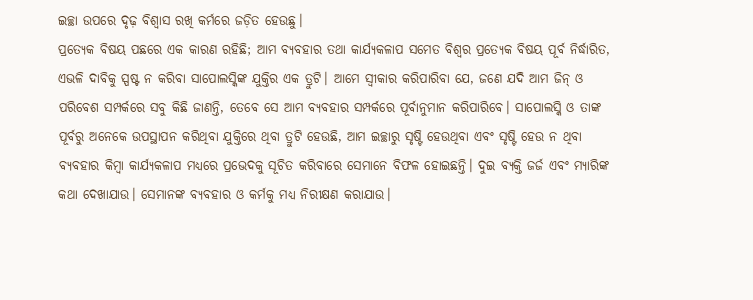ଇଚ୍ଛା ଉପରେ ଦୃଢ଼ ବିଶ୍ୱାସ ରଖି କର୍ମରେ ଜଡ଼ିତ ହେଉଛୁ।
ପ୍ରତ୍ୟେକ ବିଷୟ ପଛରେ ଏକ କାରଣ ରହିଛି; ଆମ ବ୍ୟବହାର ତଥା କାର୍ଯ୍ୟକଳାପ ସମେତ ବିଶ୍ୱର ପ୍ରତ୍ୟେକ ବିଷୟ ପୂର୍ବ ନିର୍ଦ୍ଧାରିତ, ଏଭଳି ଦାବିକୁ ସ୍ପଷ୍ଟ ନ କରିବା ସାପୋଲସ୍କିଙ୍କ ଯୁକ୍ତିର ଏକ ତ୍ରୁଟି। ଆମେ ସ୍ବୀକାର କରିପାରିବା ଯେ, ଜଣେ ଯଦି ଆମ ଜିନ୍‌ ଓ ପରିବେଶ ସମ୍ପର୍କରେ ସବୁ କିଛି ଜାଣନ୍ତି, ତେବେ ସେ ଆମ ବ୍ୟବହାର ସମ୍ପର୍କରେ ପୂର୍ବାନୁମାନ କରିପାରିବେ। ସାପୋଲସ୍କି ଓ ତାଙ୍କ ପୂର୍ବରୁ ଅନେକେ ଉପସ୍ଥାପନ କରିଥିବା ଯୁକ୍ତିରେ ଥିବା ତ୍ରୁଟି ହେଉଛି, ଆମ ଇଚ୍ଛାରୁ ସୃଷ୍ଟି ହେଉଥିବା ଏବଂ ସୃଷ୍ଟି ହେଉ ନ ଥିବା ବ୍ୟବହାର କିମ୍ବା କାର୍ଯ୍ୟକଳାପ ମଧ୍ୟରେ ପ୍ରଭେଦକୁ ସୂଚିତ କରିବାରେ ସେମାନେ ବିଫଳ ହୋଇଛନ୍ତି। ଦୁଇ ବ୍ୟକ୍ତି ଜର୍ଜ ଏବଂ ମ୍ୟାରିଙ୍କ କଥା ଦେଖାଯାଉ। ସେମାନଙ୍କ ବ୍ୟବହାର ଓ କର୍ମକୁ ମଧ୍ୟ ନିରୀକ୍ଷଣ କରାଯାଉ।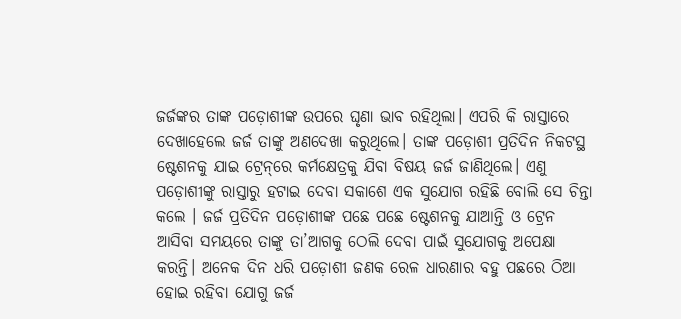ଜର୍ଜଙ୍କର ତାଙ୍କ ପଡ଼ୋଶୀଙ୍କ ଉପରେ ଘୃଣା ଭାବ ରହିଥିଲା। ଏପରି କି ରାସ୍ତାରେ ଦେଖାହେଲେ ଜର୍ଜ ତାଙ୍କୁ ଅଣଦେଖା କରୁଥିଲେ। ତାଙ୍କ ପଡ଼ୋଶୀ ପ୍ରତିଦିନ ନିକଟସ୍ଥ ଷ୍ଟେଶନକୁ ଯାଇ ଟ୍ରେନ୍‌ରେ କର୍ମକ୍ଷେତ୍ରକୁ ଯିବା ବିଷୟ ଜର୍ଜ ଜାଣିଥିଲେ। ଏଣୁ ପଡ଼ୋଶୀଙ୍କୁ ରାସ୍ତାରୁ ହଟାଇ ଦେବା ସକାଶେ ଏକ ସୁଯୋଗ ରହିଛି ବୋଲି ସେ ଚିନ୍ତା କଲେ । ଜର୍ଜ ପ୍ରତିଦିନ ପଡ଼ୋଶୀଙ୍କ ପଛେ ପଛେ ଷ୍ଟେଶନକୁ ଯାଆନ୍ତି ଓ ଟ୍ରେନ ଆସିବା ସମୟରେ ତାଙ୍କୁ ତା’ଆଗକୁ ଠେଲି ଦେବା ପାଇଁ ସୁଯୋଗକୁ ଅପେକ୍ଷା କରନ୍ତି। ଅନେକ ଦିନ ଧରି ପଡ଼ୋଶୀ ଜଣକ ରେଳ ଧାରଣାର ବହୁ ପଛରେ ଠିଆ ହୋଇ ରହିବା ଯୋଗୁ ଜର୍ଜ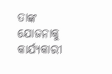ତାଙ୍କ ଯୋଜନାକୁ କାର୍ଯ୍ୟକାରୀ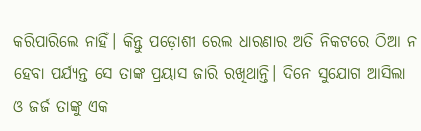କରିପାରିଲେ ନାହିଁ। କିନ୍ତୁ ପଡ଼ୋଶୀ ରେଲ ଧାରଣାର ଅତି ନିକଟରେ ଠିଆ ନ ହେବା ପର୍ଯ୍ୟନ୍ତ ସେ ତାଙ୍କ ପ୍ରୟାସ ଜାରି ରଖିଥାନ୍ତି। ଦିନେ ସୁଯୋଗ ଆସିଲା ଓ ଜର୍ଜ ତାଙ୍କୁ ଏକ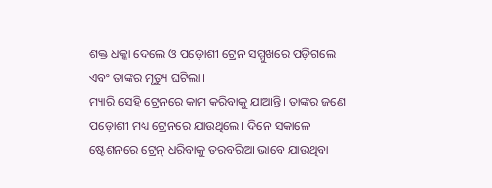ଶକ୍ତ ଧକ୍କା ଦେଲେ ଓ ପଡ଼ୋଶୀ ଟ୍ରେନ ସମ୍ମୁଖରେ ପଡ଼ିଗଲେ ଏବଂ ତାଙ୍କର ମୃତ୍ୟୁ ଘଟିଲା।
ମ୍ୟାରି ସେହି ଟ୍ରେନରେ କାମ କରିବାକୁ ଯାଆନ୍ତି। ତାଙ୍କର ଜଣେ ପଡ଼ୋଶୀ ମଧ୍ୟ ଟ୍ରେନରେ ଯାଉଥିଲେ। ଦିନେ ସକାଳେ ଷ୍ଟେଶନରେ ଟ୍ରେନ୍‌ ଧରିବାକୁ ତରବରିଆ ଭାବେ ଯାଉଥିବା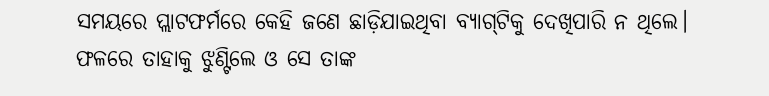ସମୟରେ ପ୍ଲାଟଫର୍ମରେ କେହି ଜଣେ ଛାଡ଼ିଯାଇଥିବା ବ୍ୟାଗ୍‌ଟିକୁ ଦେଖିପାରି ନ ଥିଲେ। ଫଳରେ ତାହାକୁ ଝୁଣ୍ଟିଲେ ଓ ସେ ତାଙ୍କ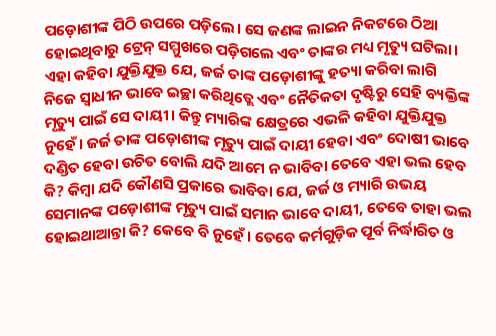ପଡ଼ୋଶୀଙ୍କ ପିଠି ଉପରେ ପଡ଼ିଲେ। ସେ ଜଣଙ୍କ ଲାଇନ ନିକଟରେ ଠିଆ ହୋଇଥିବାରୁ ଟ୍ରେନ୍‌ ସମ୍ମୁଖରେ ପଡ଼ିଗଲେ ଏବଂ ତାଙ୍କର ମଧ୍ୟ ମୃତ୍ୟୁ ଘଟିଲା। ଏହା କହିବା ଯୁକ୍ତିଯୁକ୍ତ ଯେ, ଜର୍ଜ ତାଙ୍କ ପଡ଼ୋଶୀଙ୍କୁ ହତ୍ୟା କରିବା ଲାଗି ନିଜେ ସ୍ବାଧୀନ ଭାବେ ଇଚ୍ଛା କରିଥିତ୍ଲେ ଏବଂ ନୈତିକତା ଦୃଷ୍ଟିରୁ ସେହି ବ୍ୟକ୍ତିଙ୍କ ମୃତ୍ୟୁ ପାଇଁ ସେ ଦାୟୀ। କିନ୍ତୁ ମ୍ୟାରିଙ୍କ କ୍ଷେତ୍ରରେ ଏଭଳି କହିବା ଯୁକ୍ତିଯୁକ୍ତ ନୁହେଁ। ଜର୍ଜ ତାଙ୍କ ପଡ଼ୋଶୀଙ୍କ ମୃତ୍ୟୁ ପାଇଁ ଦାୟୀ ହେବା ଏବଂ ଦୋଷୀ ଭାବେ ଦଣ୍ଡିତ ହେବା ଉଚିତ ବୋଲି ଯଦି ଆମେ ନ ଭାବିବା ତେବେ ଏହା ଭଲ ହେବ କି? କିମ୍ବା ଯଦି କୌଣସି ପ୍ରକାରେ ଭାବିବା ଯେ, ଜର୍ଜ ଓ ମ୍ୟାରି ଉଭୟ ସେମାନଙ୍କ ପଡ଼ୋଶୀଙ୍କ ମୃତ୍ୟୁ ପାଇଁ ସମାନ ଭାବେ ଦାୟୀ, ତେବେ ତାହା ଭଲ ହୋଇଥାଆନ୍ତା କି? କେବେ ବି ନୁହେଁ। ତେବେ କର୍ମଗୁଡ଼ିକ ପୂର୍ବ ନିର୍ଦ୍ଧାରିତ ଓ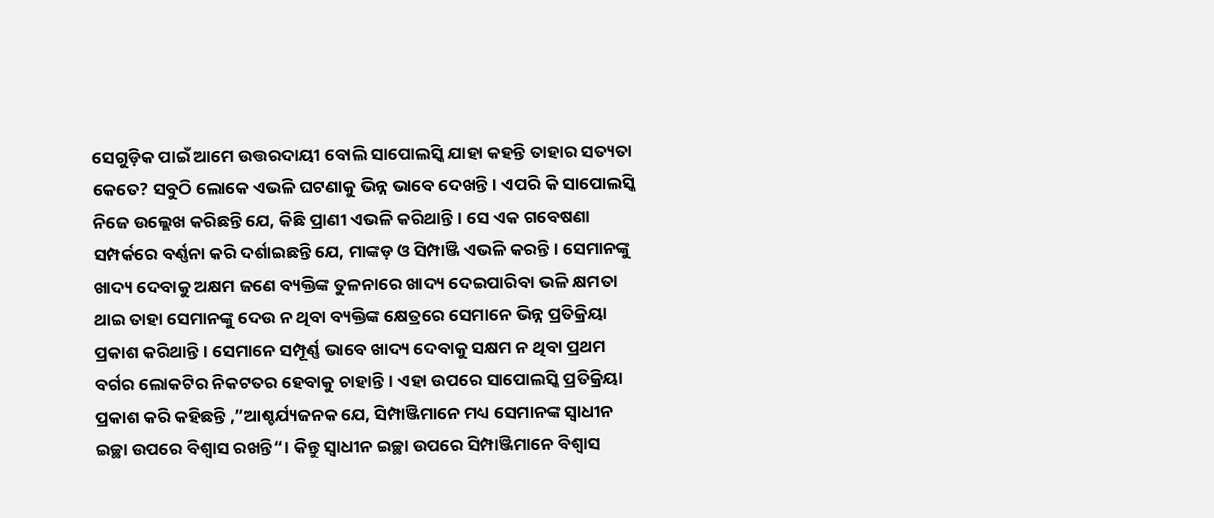ସେଗୁଡ଼ିକ ପାଇଁ ଆମେ ଉତ୍ତରଦାୟୀ ବୋଲି ସାପୋଲସ୍କି ଯାହା କହନ୍ତି ତାହାର ସତ୍ୟତା କେତେ? ସବୁଠି ଲୋକେ ଏଭଳି ଘଟଣାକୁ ଭିନ୍ନ ଭାବେ ଦେଖନ୍ତି। ଏପରି କି ସାପୋଲସ୍କି ନିଜେ ଉଲ୍ଲେଖ କରିଛନ୍ତି ଯେ, କିଛି ପ୍ରାଣୀ ଏଭଳି କରିଥାନ୍ତି। ସେ ଏକ ଗବେଷଣା ସମ୍ପର୍କରେ ବର୍ଣ୍ଣନା କରି ଦର୍ଶାଇଛନ୍ତି ଯେ, ମାଙ୍କଡ଼ ଓ ସିମ୍ପାଞ୍ଜି ଏଭଳି କରନ୍ତି। ସେମାନଙ୍କୁ ଖାଦ୍ୟ ଦେବାକୁ ଅକ୍ଷମ ଜଣେ ବ୍ୟକ୍ତିଙ୍କ ତୁଳନାରେ ଖାଦ୍ୟ ଦେଇପାରିବା ଭଳି କ୍ଷମତା ଥାଇ ତାହା ସେମାନଙ୍କୁ ଦେଉ ନ ଥିବା ବ୍ୟକ୍ତିଙ୍କ କ୍ଷେତ୍ରରେ ସେମାନେ ଭିନ୍ନ ପ୍ରତିକ୍ରିୟା ପ୍ରକାଶ କରିଥାନ୍ତି। ସେମାନେ ସମ୍ପୂର୍ଣ୍ଣ ଭାବେ ଖାଦ୍ୟ ଦେବାକୁ ସକ୍ଷମ ନ ଥିବା ପ୍ରଥମ ବର୍ଗର ଲୋକଟିର ନିକଟତର ହେବାକୁ ଚାହାନ୍ତି। ଏହା ଉପରେ ସାପୋଲସ୍କି ପ୍ରତିକ୍ରିୟା ପ୍ରକାଶ କରି କହିଛନ୍ତି ,”ଆଶ୍ଚର୍ଯ୍ୟଜନକ ଯେ, ସିମ୍ପାଞ୍ଜିମାନେ ମଧ୍ୟ ସେମାନଙ୍କ ସ୍ବାଧୀନ ଇଚ୍ଛା ଉପରେ ବିଶ୍ୱାସ ରଖନ୍ତି“। କିନ୍ତୁ ସ୍ବାଧୀନ ଇଚ୍ଛା ଉପରେ ସିମ୍ପାଞ୍ଜିମାନେ ବିଶ୍ୱାସ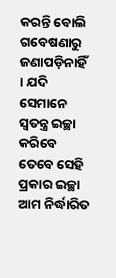କରନ୍ତି ବୋଲି ଗବେଷଣାରୁ ଜଣାପଡ଼ିନାହିଁ । ଯଦି ସେମାନେ ସ୍ବତନ୍ତ୍ର ଇଚ୍ଛା କରିବେ ତେବେ ସେହି ପ୍ରକାର ଇଚ୍ଛା ଆମ ନିର୍ଦ୍ଧାରିତ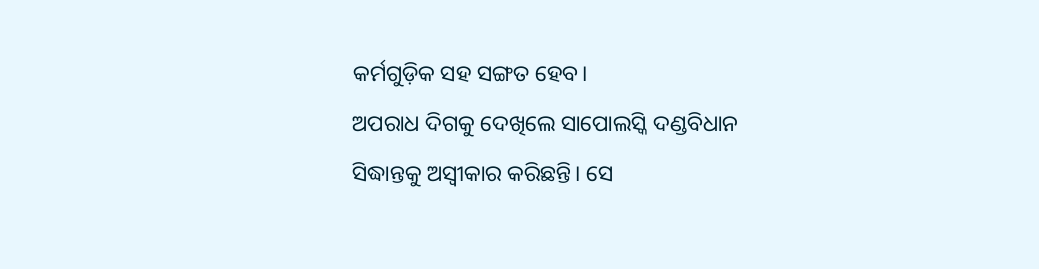କର୍ମଗୁଡ଼ିକ ସହ ସଙ୍ଗତ ହେବ।
ଅପରାଧ ଦିଗକୁ ଦେଖିଲେ ସାପୋଲସ୍କି ଦଣ୍ଡବିଧାନ ସିଦ୍ଧାନ୍ତକୁ ଅସ୍ବୀକାର କରିଛନ୍ତି। ସେ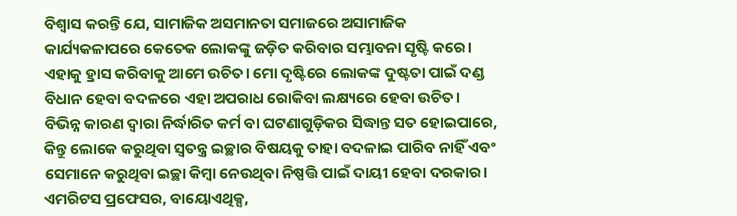ବିଶ୍ୱାସ କରନ୍ତି ଯେ, ସାମାଜିକ ଅସମାନତା ସମାଜରେ ଅସାମାଜିକ କାର୍ଯ୍ୟକଳାପରେ କେତେକ ଲୋକଙ୍କୁ ଜଡ଼ିତ କରିବାର ସମ୍ଭାବନା ସୃଷ୍ଟି କରେ। ଏହାକୁ ହ୍ରାସ କରିବାକୁ ଆମେ ଉଚିତ। ମୋ ଦୃଷ୍ଟିରେ ଲୋକଙ୍କ ଦୁଷ୍ଟତା ପାଇଁ ଦଣ୍ଡ ବିଧାନ ହେବା ବଦଳରେ ଏହା ଅପରାଧ ରୋକିବା ଲକ୍ଷ୍ୟରେ ହେବା ଉଚିତ। ବିଭିନ୍ନ କାରଣ ଦ୍ୱାରା ନିର୍ଦ୍ଧାରିତ କର୍ମ ବା ଘଟଣାଗୁଡ଼ିକର ସିଦ୍ଧାନ୍ତ ସତ ହୋଇପାରେ, କିନ୍ତୁ ଲୋକେ କରୁଥିବା ସ୍ବତନ୍ତ୍ର ଇଚ୍ଛାର ବିଷୟକୁ ତାହା ବଦଳାଇ ପାରିବ ନାହିଁ ଏବଂ ସେମାନେ କରୁଥିବା ଇଚ୍ଛା କିମ୍ବା ନେଉଥିବା ନିଷ୍ପତ୍ତି ପାଇଁ ଦାୟୀ ହେବା ଦରକାର।
ଏମରିଟସ ପ୍ରଫେସର, ବାୟୋଏଥିକ୍ସ,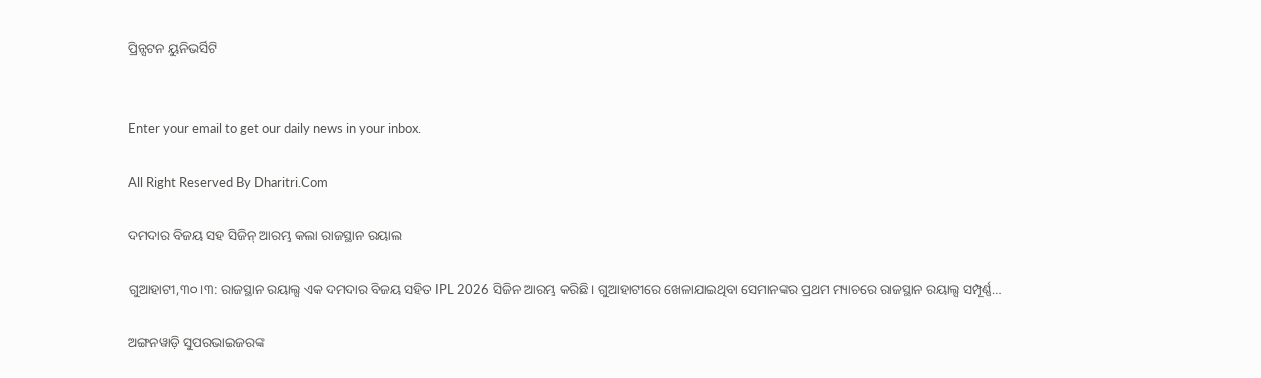ପ୍ରିନ୍ସଟନ ୟୁନିଭର୍ସିଟି


Enter your email to get our daily news in your inbox.

All Right Reserved By Dharitri.Com

ଦମଦାର ବିଜୟ ସହ ସିଜିନ୍‌ ଆରମ୍ଭ କଲା ରାଜସ୍ଥାନ ରୟାଲ

ଗୁଆହାଟୀ,୩୦।୩: ରାଜସ୍ଥାନ ରୟାଲ୍ସ ଏକ ଦମଦାର ବିଜୟ ସହିତ IPL 2026 ସିଜିନ ଆରମ୍ଭ କରିଛି। ଗୁଆହାଟୀରେ ଖେଳାଯାଇଥିବା ସେମାନଙ୍କର ପ୍ରଥମ ମ୍ୟାଚରେ ରାଜସ୍ଥାନ ରୟାଲ୍ସ ସମ୍ପୂର୍ଣ୍ଣ…

ଅଙ୍ଗନୱାଡ଼ି ସୁପରଭାଇଜରଙ୍କ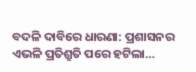ବଦଳି ଦାବିରେ ଧାରଣା: ପ୍ରଶାସନର ଏଭଳି ପ୍ରତିଶ୍ରୁତି ପରେ ହଟିଲା…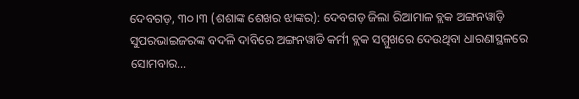ଦେବଗଡ଼, ୩୦।୩ (ଶଶାଙ୍କ ଶେଖର ଝାଙ୍କର): ଦେବଗଡ଼ ଜିଲା ରିଆମାଳ ବ୍ଲକ ଅଙ୍ଗନୱାଡ଼ି ସୁପରଭାଇଜରଙ୍କ ବଦଳି ଦାବିରେ ଅଙ୍ଗନୱାଡି କର୍ମୀ ବ୍ଲକ ସମ୍ମୁଖରେ ଦେଉଥିବା ଧାରଣାସ୍ଥଳରେ ସୋମବାର…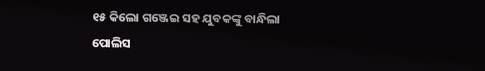୧୫ କିଲୋ ଗଞ୍ଜେଇ ସହ ଯୁବକଙ୍କୁ ବାନ୍ଧିଲା ପୋଲିସ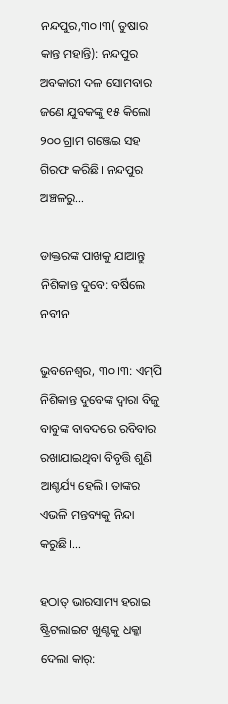ନନ୍ଦପୁର,୩୦।୩( ତୁଷାର କାନ୍ତ ମହାନ୍ତି): ନନ୍ଦପୁର ଅବକାରୀ ଦଳ ସୋମବାର ଜଣେ ଯୁବକଙ୍କୁ ୧୫ କିଲୋ ୨୦୦ ଗ୍ରାମ ଗଞ୍ଜେଇ ସହ ଗିରଫ କରିଛି। ନନ୍ଦପୁର ଅଞ୍ଚଳରୁ…

ଡାକ୍ତରଙ୍କ ପାଖକୁ ଯାଆନ୍ତୁ ନିଶିକାନ୍ତ ଦୁବେ: ବର୍ଷିଲେ ନବୀନ

ଭୁବନେଶ୍ୱର, ୩୦।୩: ଏମ୍‌ପି ନିଶିକାନ୍ତ ଦୁବେଙ୍କ ଦ୍ୱାରା ବିଜୁ ବାବୁଙ୍କ ବାବଦରେ ରବିବାର ରଖାଯାଇଥିବା ବିବୃତ୍ତି ଶୁଣି ଆଶ୍ଚର୍ଯ୍ୟ ହେଲି। ତାଙ୍କର ଏଭଳି ମନ୍ତବ୍ୟକୁ ନିନ୍ଦା କରୁଛି।…

ହଠାତ୍‌ ଭାରସାମ୍ୟ ହରାଇ ଷ୍ଟ୍ରିଟଲାଇଟ ଖୁଣ୍ଟକୁ ଧକ୍କା ଦେଲା କାର୍‌: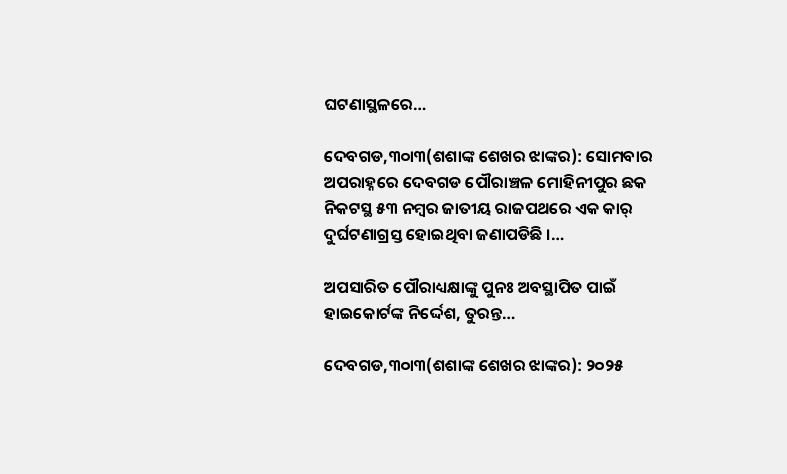ଘଟଣାସ୍ଥଳରେ…

ଦେବଗଡ,୩୦ା୩(ଶଶାଙ୍କ ଶେଖର ଝାଙ୍କର): ସୋମବାର ଅପରାହ୍ନରେ ଦେବଗଡ ପୌରାଞ୍ଚଳ ମୋହିନୀପୁର ଛକ ନିକଟସ୍ଥ ୫୩ ନମ୍ବର ଜାତୀୟ ରାଜପଥରେ ଏକ କାର୍‌ ଦୁର୍ଘଟଣାଗ୍ରସ୍ତ ହୋଇଥିବା ଜଣାପଡିଛି ।…

ଅପସାରିତ ପୌରାଧ୍ୟକ୍ଷାଙ୍କୁ ପୁନଃ ଅବସ୍ଥାପିତ ପାଇଁ ହାଇକୋର୍ଟଙ୍କ ନିର୍ଦ୍ଦେଶ, ତୁରନ୍ତ…

ଦେବଗଡ,୩୦ା୩(ଶଶାଙ୍କ ଶେଖର ଝାଙ୍କର): ୨୦୨୫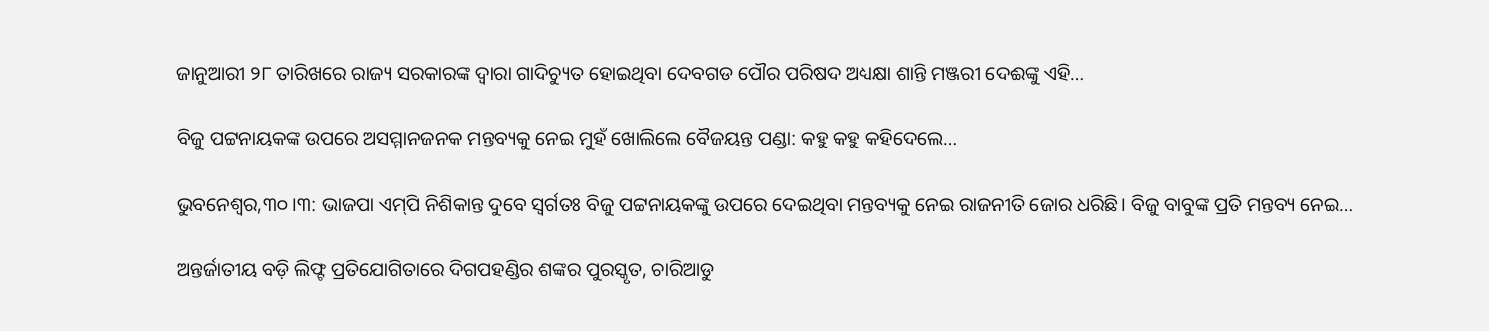ଜାନୁଆରୀ ୨୮ ତାରିଖରେ ରାଜ୍ୟ ସରକାରଙ୍କ ଦ୍ୱାରା ଗାଦିଚ୍ୟୁତ ହୋଇଥିବା ଦେବଗଡ ପୌର ପରିଷଦ ଅଧ୍ୟକ୍ଷା ଶାନ୍ତି ମଞ୍ଜରୀ ଦେଈଙ୍କୁ ଏହି…

ବିଜୁ ପଟ୍ଟନାୟକଙ୍କ ଉପରେ ଅସମ୍ମାନଜନକ ମନ୍ତବ୍ୟକୁ ନେଇ ମୁହଁ ଖୋଲିଲେ ବୈଜୟନ୍ତ ପଣ୍ଡା: କହୁ କହୁ କହିଦେଲେ…

ଭୁବନେଶ୍ୱର,୩୦।୩: ଭାଜପା ଏମ୍‌ପି ନିଶିକାନ୍ତ ଦୁବେ ସ୍ବର୍ଗତଃ ବିଜୁ ପଟ୍ଟନାୟକଙ୍କୁ ଉପରେ ଦେଇଥିବା ମନ୍ତବ୍ୟକୁ ନେଇ ରାଜନୀତି ଜୋର ଧରିଛି। ବିଜୁ ବାବୁଙ୍କ ପ୍ରତି ମନ୍ତବ୍ୟ ନେଇ…

ଅନ୍ତର୍ଜାତୀୟ ବଡ଼ି ଲିଫ୍ଟ ପ୍ରତିଯୋଗିତାରେ ଦିଗପହଣ୍ଡିର ଶଙ୍କର ପୁରସ୍କୃତ, ଚାରିଆଡୁ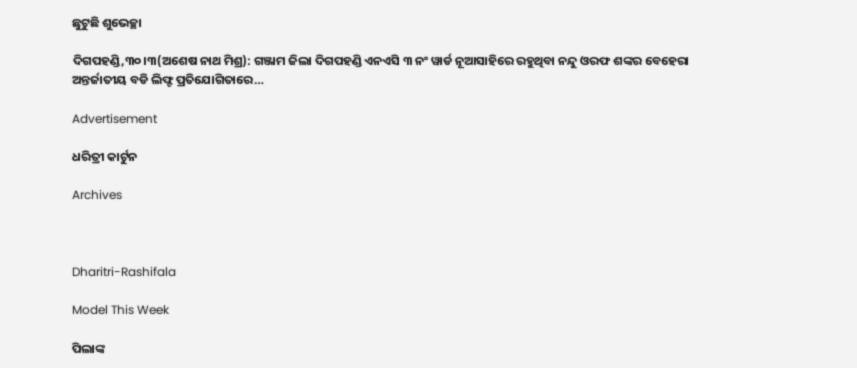ଛୁଟୁଛି ଶୁଭେଚ୍ଛା

ଦିଗପହଣ୍ଡି,୩୦।୩(ଅଶେଷ ନାଥ ମିଶ୍ର): ଗଞ୍ଜାମ ଜିଲା ଦିଗପହଣ୍ଡି ଏନଏସି ୩ ନଂ ୱାର୍ଡ ନୂଆସାହିରେ ରହୁଥିବା ନନ୍ଦୁ ଓରଫ ଶଙ୍କର ବେହେରା ଅନ୍ତର୍ଜାତୀୟ ବଡି ଲିଫ୍ଟ ପ୍ରତିଯୋଗିତାରେ…

Advertisement

ଧରିତ୍ରୀ କାର୍ଟୁନ

Archives



Dharitri-Rashifala

Model This Week

ପିଲାଙ୍କ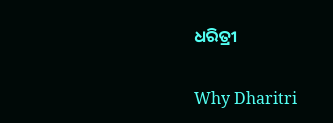ଧରିତ୍ରୀ

Why Dharitri